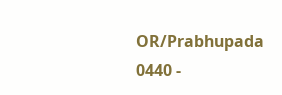OR/Prabhupada 0440 -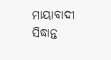ମାୟାବାଦୀ ସିଦ୍ଧାନ୍ତ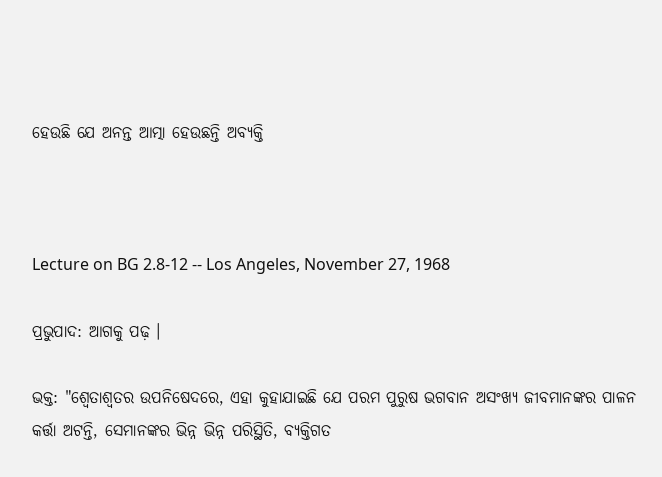ହେଉଛି ଯେ ଅନନ୍ତ ଆତ୍ମା ହେଉଛନ୍ତି ଅବ୍ୟକ୍ତି



Lecture on BG 2.8-12 -- Los Angeles, November 27, 1968

ପ୍ରଭୁପାଦ: ଆଗକୁ ପଢ଼ ।

ଭକ୍ତ: "ଶ୍ଵେତାଶ୍ଵତର ଉପନିଷେଦରେ, ଏହା କୁହାଯାଇଛି ଯେ ପରମ ପୁରୁଷ ଭଗବାନ ଅସଂଖ୍ୟ ଜୀବମାନଙ୍କର ପାଳନ କର୍ତ୍ତା ଅଟନ୍ତି, ସେମାନଙ୍କର ଭିନ୍ନ ଭିନ୍ନ ପରିସ୍ଥିତି, ବ୍ୟକ୍ତିଗତ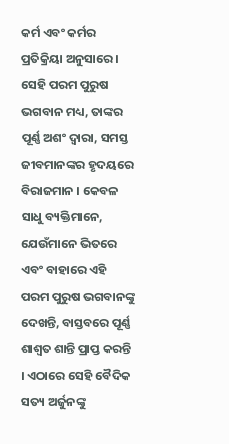କର୍ମ ଏବଂ କର୍ମର ପ୍ରତିକ୍ରିୟା ଅନୁସାରେ । ସେହି ପରମ ପୁରୁଷ ଭଗବାନ ମଧ୍ୟ, ତାଙ୍କର ପୂର୍ଣ୍ଣ ଅଶଂ ଦ୍ଵାରା, ସମସ୍ତ ଜୀବମାନଙ୍କର ହୃଦୟରେ ବିରାଜମାନ । କେବଳ ସାଧୁ ବ୍ୟକ୍ତିମାନେ, ଯେଉଁମାନେ ଭିତରେ ଏବଂ ବାହାରେ ଏହି ପରମ ପୁରୁଷ ଭଗବାନଙ୍କୁ ଦେଖନ୍ତି, ବାସ୍ତବରେ ପୂର୍ଣ୍ଣ ଶାଶ୍ଵତ ଶାନ୍ତି ପ୍ରାପ୍ତ କରନ୍ତି । ଏଠାରେ ସେହି ବୈଦିକ ସତ୍ୟ ଅର୍ଜୁନଙ୍କୁ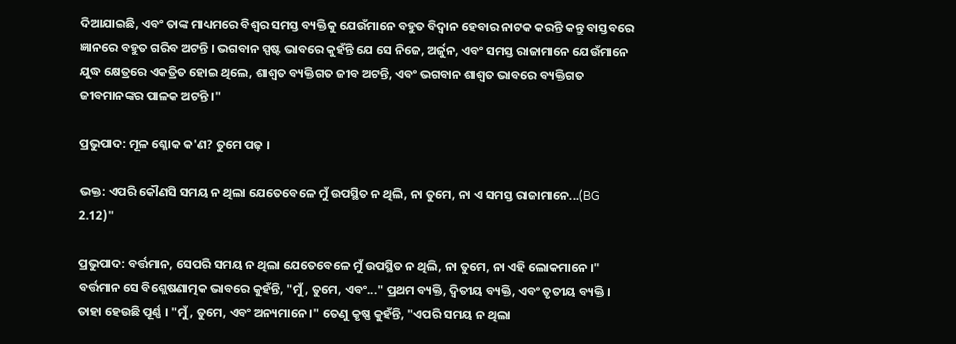ଦିଆଯାଇଛି, ଏବଂ ତାଙ୍କ ମାଧ୍ୟମରେ ବିଶ୍ଵର ସମସ୍ତ ବ୍ୟକ୍ତିକୁ ଯେଉଁମାନେ ବହୁତ ବିଦ୍ଵାନ ହେବାର ନାଟକ କରନ୍ତି କନ୍ତୁ ବାସ୍ତବରେ ଜ୍ଞାନରେ ବହୁତ ଗରିବ ଅଟନ୍ତି । ଭଗବାନ ସ୍ପଷ୍ଟ ଭାବରେ କୁହଁନ୍ତି ଯେ ସେ ନିଜେ, ଅର୍ଜୁନ, ଏବଂ ସମସ୍ତ ରାଜାମାନେ ଯେଉଁମାନେ ଯୁଦ୍ଧ କ୍ଷେତ୍ରରେ ଏକତ୍ରିତ ହୋଇ ଥିଲେ, ଶାଶ୍ଵତ ବ୍ୟକ୍ତିଗତ ଜୀବ ଅଟନ୍ତି, ଏବଂ ଭଗବାନ ଶାଶ୍ଵତ ଭାବରେ ବ୍ୟକ୍ତିଗତ ଜୀବମାନଙ୍କର ପାଳକ ଅଟନ୍ତି ।"

ପ୍ରଭୁପାଦ: ମୂଳ ଶ୍ଳୋକ କ'ଣ? ତୁମେ ପଢ଼ ।

ଭକ୍ତ: ଏପରି କୌଣସି ସମୟ ନ ଥିଲା ଯେତେବେଳେ ମୁଁ ଉପସ୍ଥିତ ନ ଥିଲି, ନା ତୁମେ, ନା ଏ ସମସ୍ତ ରାଜାମାନେ...(BG 2.12)"

ପ୍ରଭୁପାଦ: ବର୍ତ୍ତମାନ, ସେପରି ସମୟ ନ ଥିଲା ଯେତେବେଳେ ମୁଁ ଉପସ୍ଥିତ ନ ଥିଲି, ନା ତୁମେ, ନା ଏହି ଲୋକମାନେ ।" ବର୍ତ୍ତମାନ ସେ ବିଶ୍ଲେଷଣାତ୍ମକ ଭାବରେ କୁହଁନ୍ତି, "ମୁଁ, ତୁମେ, ଏବଂ..." ପ୍ରଥମ ବ୍ୟକ୍ତି, ଦ୍ଵିତୀୟ ବ୍ୟକ୍ତି, ଏବଂ ତୃତୀୟ ବ୍ୟକ୍ତି । ତାହା ହେଉଛି ପୂର୍ଣ୍ଣ । "ମୁଁ, ତୁମେ, ଏବଂ ଅନ୍ୟମାନେ ।" ତେଣୁ କୃଷ୍ଣ କୁହଁନ୍ତି, "ଏପରି ସମୟ ନ ଥିଲା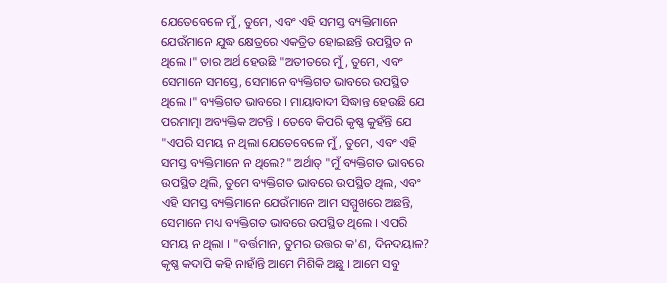ଯେତେବେଳେ ମୁଁ, ତୁମେ, ଏବଂ ଏହି ସମସ୍ତ ବ୍ୟକ୍ତିମାନେ ଯେଉଁମାନେ ଯୁଦ୍ଧ କ୍ଷେତ୍ରରେ ଏକତ୍ରିତ ହୋଇଛନ୍ତି ଉପସ୍ଥିତ ନ ଥିଲେ ।" ତାର ଅର୍ଥ ହେଉଛି "ଅତୀତରେ ମୁଁ, ତୁମେ, ଏବଂ ସେମାନେ ସମସ୍ତେ, ସେମାନେ ବ୍ୟକ୍ତିଗତ ଭାବରେ ଉପସ୍ଥିତ ଥିଲେ ।" ବ୍ୟକ୍ତିଗତ ଭାବରେ । ମାୟାବାଦୀ ସିଦ୍ଧାନ୍ତ ହେଉଛି ଯେ ପରମାତ୍ମା ଅବ୍ୟକ୍ତିକ ଅଟନ୍ତି । ତେବେ କିପରି କୃଷ୍ଣ କୁହଁନ୍ତି ଯେ "ଏପରି ସମୟ ନ ଥିଲା ଯେତେବେଳେ ମୁଁ, ତୁମେ, ଏବଂ ଏହି ସମସ୍ତ ବ୍ୟକ୍ତିମାନେ ନ ଥିଲେ?" ଅର୍ଥାତ୍ "ମୁଁ ବ୍ୟକ୍ତିଗତ ଭାବରେ ଉପସ୍ଥିତ ଥିଲି, ତୁମେ ବ୍ୟକ୍ତିଗତ ଭାବରେ ଉପସ୍ଥିତ ଥିଲ, ଏବଂ ଏହି ସମସ୍ତ ବ୍ୟକ୍ତିମାନେ ଯେଉଁମାନେ ଆମ ସମ୍ମୁଖରେ ଅଛନ୍ତି, ସେମାନେ ମଧ୍ୟ ବ୍ୟକ୍ତିଗତ ଭାବରେ ଉପସ୍ଥିତ ଥିଲେ । ଏପରି ସମୟ ନ ଥିଲା । "ବର୍ତ୍ତମାନ, ତୁମର ଉତ୍ତର କ'ଣ, ଦିନଦୟାଳ? କୃଷ୍ଣ କଦାପି କହି ନାହାଁନ୍ତି ଆମେ ମିଶିକି ଅଛୁ । ଆମେ ସବୁ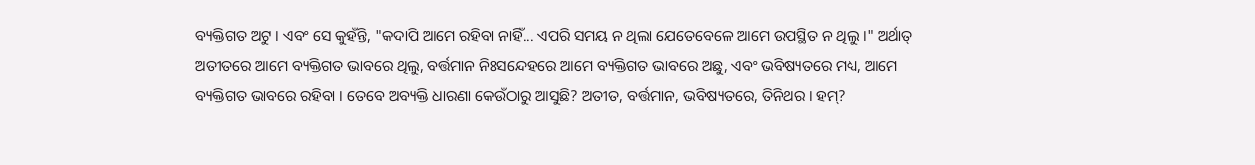ବ୍ୟକ୍ତିଗତ ଅଟୁ । ଏବଂ ସେ କୁହଁନ୍ତି, "କଦାପି ଆମେ ରହିବା ନାହିଁ... ଏପରି ସମୟ ନ ଥିଲା ଯେତେବେଳେ ଆମେ ଉପସ୍ଥିତ ନ ଥିଲୁ ।" ଅର୍ଥାତ୍ ଅତୀତରେ ଆମେ ବ୍ୟକ୍ତିଗତ ଭାବରେ ଥିଲୁ, ବର୍ତ୍ତମାନ ନିଃସନ୍ଦେହରେ ଆମେ ବ୍ୟକ୍ତିଗତ ଭାବରେ ଅଛୁ, ଏବଂ ଭବିଷ୍ୟତରେ ମଧ୍ୟ, ଆମେ ବ୍ୟକ୍ତିଗତ ଭାବରେ ରହିବା । ତେବେ ଅବ୍ୟକ୍ତି ଧାରଣା କେଉଁଠାରୁ ଆସୁଛି? ଅତୀତ, ବର୍ତ୍ତମାନ, ଭବିଷ୍ୟତରେ, ତିନିଥର । ହମ୍?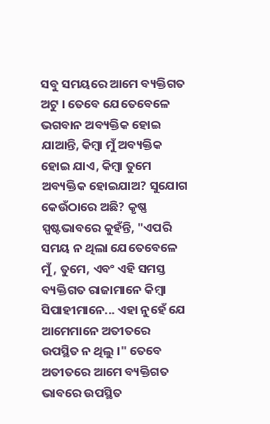ସବୁ ସମୟରେ ଆମେ ବ୍ୟକ୍ତିଗତ ଅଟୁ । ତେବେ ଯେତେବେଳେ ଭଗବାନ ଅବ୍ୟକ୍ତିକ ହୋଇ ଯାଆନ୍ତି, କିମ୍ଵା ମୁଁ ଅବ୍ୟକ୍ତିକ ହୋଇ ଯାଏ, କିମ୍ଵା ତୁମେ ଅବ୍ୟକ୍ତିକ ହୋଇଯାଅ? ସୁଯୋଗ କେଉଁଠାରେ ଅଛି? କୃଷ୍ଣ ସ୍ପଷ୍ଟଭାବରେ କୁହଁନ୍ତି, "ଏପରି ସମୟ ନ ଥିଲା ଯେତେବେଳେ ମୁଁ, ତୁମେ, ଏବଂ ଏହି ସମସ୍ତ ବ୍ୟକ୍ତିଗତ ରାଜାମାନେ କିମ୍ଵା ସିପାହୀମାନେ... ଏହା ନୁହେଁ ଯେ ଆମେମାନେ ଅତୀତରେ ଉପସ୍ଥିତ ନ ଥିଲୁ ।" ତେବେ ଅତୀତରେ ଆମେ ବ୍ୟକ୍ତିଗତ ଭାବରେ ଉପସ୍ଥିତ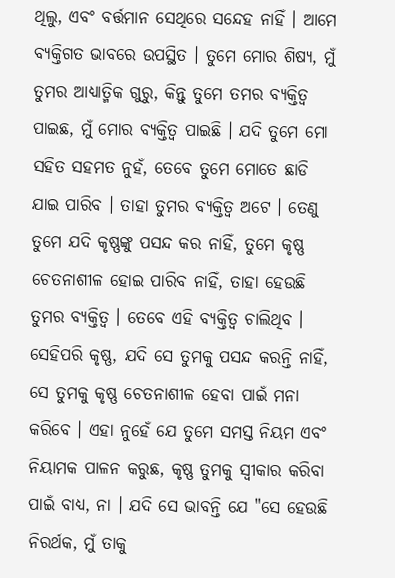ଥିଲୁ, ଏବଂ ବର୍ତ୍ତମାନ ସେଥିରେ ସନ୍ଦେହ ନାହିଁ । ଆମେ ବ୍ୟକ୍ତିଗତ ଭାବରେ ଉପସ୍ଥିତ । ତୁମେ ମୋର ଶିଷ୍ୟ, ମୁଁ ତୁମର ଆଧ୍ୟାତ୍ମିକ ଗୁରୁ, କିନ୍ତୁ ତୁମେ ତମର ବ୍ୟକ୍ତିତ୍ଵ ପାଇଛ, ମୁଁ ମୋର ବ୍ୟକ୍ତିତ୍ଵ ପାଇଛି । ଯଦି ତୁମେ ମୋ ସହିତ ସହମତ ନୁହଁ, ତେବେ ତୁମେ ମୋତେ ଛାଡି ଯାଇ ପାରିବ । ତାହା ତୁମର ବ୍ୟକ୍ତିତ୍ଵ ଅଟେ । ତେଣୁ ତୁମେ ଯଦି କୃଷ୍ଣଙ୍କୁ ପସନ୍ଦ କର ନାହିଁ, ତୁମେ କୃଷ୍ଣ ଚେତନାଶୀଳ ହୋଇ ପାରିବ ନାହିଁ, ତାହା ହେଉଛି ତୁମର ବ୍ୟକ୍ତିତ୍ଵ । ତେବେ ଏହି ବ୍ୟକ୍ତିତ୍ଵ ଚାଲିଥିବ । ସେହିପରି କୃଷ୍ଣ, ଯଦି ସେ ତୁମକୁ ପସନ୍ଦ କରନ୍ତି ନାହିଁ, ସେ ତୁମକୁ କୃଷ୍ଣ ଚେତନାଶୀଳ ହେବା ପାଇଁ ମନା କରିବେ । ଏହା ନୁହେଁ ଯେ ତୁମେ ସମସ୍ତ ନିୟମ ଏବଂ ନିୟାମକ ପାଳନ କରୁଛ, କୃଷ୍ଣ ତୁମକୁ ସ୍ଵୀକାର କରିବା ପାଇଁ ବାଧ୍ୟ, ନା । ଯଦି ସେ ଭାବନ୍ତି ଯେ "ସେ ହେଉଛି ନିରର୍ଥକ, ମୁଁ ତାକୁ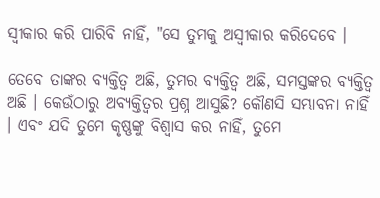ସ୍ଵୀକାର କରି ପାରିବି ନାହିଁ, "ସେ ତୁମକୁ ଅସ୍ଵୀକାର କରିଦେବେ ।

ତେବେ ତାଙ୍କର ବ୍ୟକ୍ତିତ୍ଵ ଅଛି, ତୁମର ବ୍ୟକ୍ତିତ୍ଵ ଅଛି, ସମସ୍ତଙ୍କର ବ୍ୟକ୍ତିତ୍ଵ ଅଛି । କେଉଁଠାରୁ ଅବ୍ୟକ୍ତିତ୍ଵର ପ୍ରଶ୍ନ ଆସୁଛି? କୌଣସି ସମ୍ଭାବନା ନାହିଁ । ଏବଂ ଯଦି ତୁମେ କୃଷ୍ଣଙ୍କୁ ବିଶ୍ଵାସ କର ନାହିଁ, ତୁମେ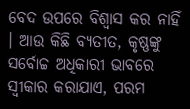ବେଦ ଉପରେ ବିଶ୍ଵାସ କର ନାହିଁ । ଆଉ କିଛି ବ୍ୟତୀତ, କୃଷ୍ଣଙ୍କୁ ସର୍ବୋଚ୍ଚ ଅଧିକାରୀ ଭାବରେ ସ୍ଵୀକାର କରାଯାଏ, ପରମ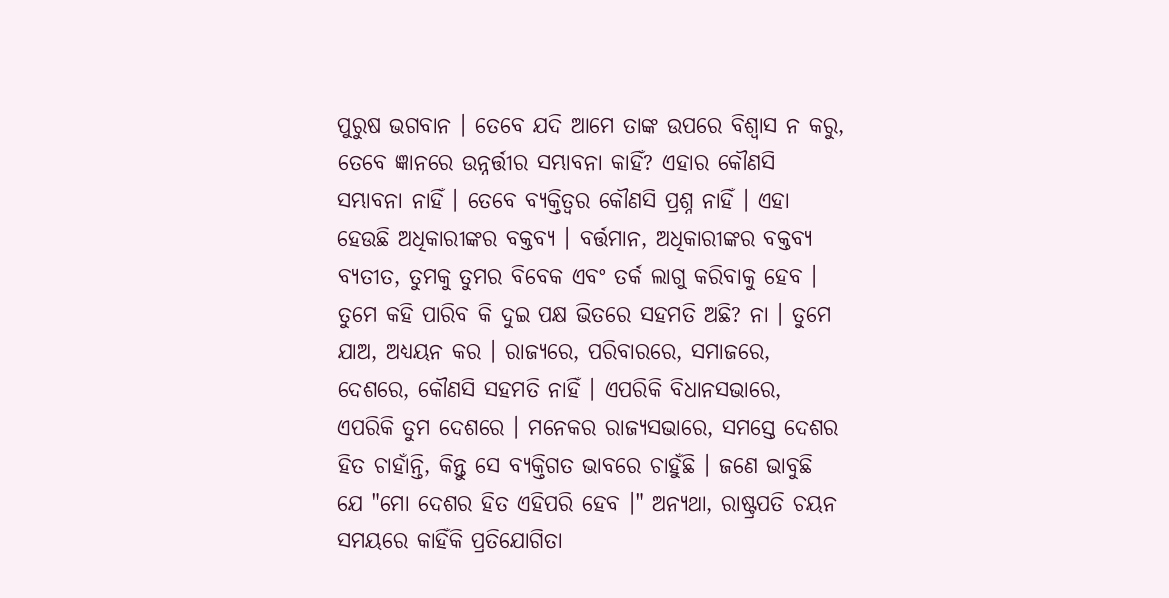ପୁରୁଷ ଭଗବାନ । ତେବେ ଯଦି ଆମେ ତାଙ୍କ ଉପରେ ବିଶ୍ଵାସ ନ କରୁ, ତେବେ ଜ୍ଞାନରେ ଉନ୍ନର୍ତ୍ତୀର ସମ୍ଭାବନା କାହିଁ? ଏହାର କୌଣସି ସମ୍ଭାବନା ନାହିଁ । ତେବେ ବ୍ୟକ୍ତିତ୍ଵର କୌଣସି ପ୍ରଶ୍ନ ନାହିଁ । ଏହା ହେଉଛି ଅଧିକାରୀଙ୍କର ବକ୍ତବ୍ୟ । ବର୍ତ୍ତମାନ, ଅଧିକାରୀଙ୍କର ବକ୍ତବ୍ୟ ବ୍ୟତୀତ, ତୁମକୁ ତୁମର ବିବେକ ଏବଂ ତର୍କ ଲାଗୁ କରିବାକୁ ହେବ । ତୁମେ କହି ପାରିବ କି ଦୁଇ ପକ୍ଷ ଭିତରେ ସହମତି ଅଛି? ନା । ତୁମେ ଯାଅ, ଅଧ୍ୟୟନ କର । ରାଜ୍ୟରେ, ପରିବାରରେ, ସମାଜରେ, ଦେଶରେ, କୌଣସି ସହମତି ନାହିଁ । ଏପରିକି ବିଧାନସଭାରେ, ଏପରିକି ତୁମ ଦେଶରେ । ମନେକର ରାଜ୍ୟସଭାରେ, ସମସ୍ତେ ଦେଶର ହିତ ଚାହାଁନ୍ତି, କିନ୍ତୁ ସେ ବ୍ୟକ୍ତିଗତ ଭାବରେ ଚାହୁଁଛି । ଜଣେ ଭାବୁଛି ଯେ "ମୋ ଦେଶର ହିତ ଏହିପରି ହେବ ।" ଅନ୍ୟଥା, ରାଷ୍ଟ୍ରପତି ଚୟନ ସମୟରେ କାହିଁକି ପ୍ରତିଯୋଗିତା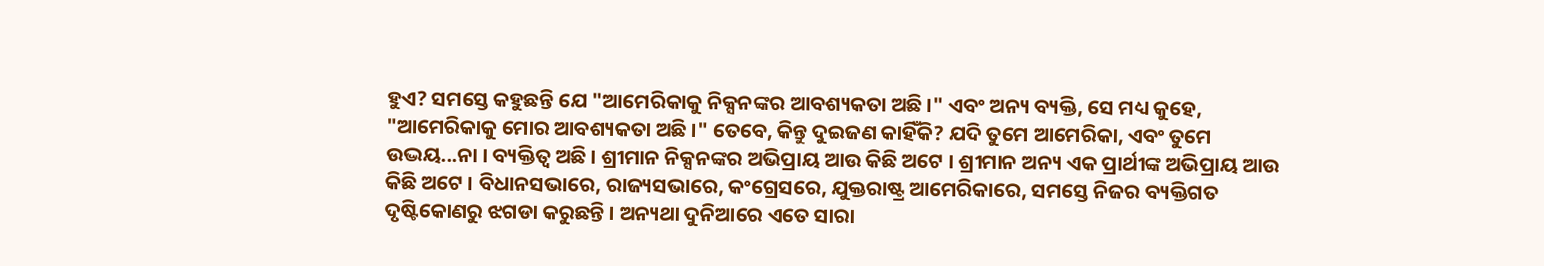ହୁଏ? ସମସ୍ତେ କହୁଛନ୍ତି ଯେ "ଆମେରିକାକୁ ନିକ୍ସନଙ୍କର ଆବଶ୍ୟକତା ଅଛି ।" ଏବଂ ଅନ୍ୟ ବ୍ୟକ୍ତି, ସେ ମଧ୍ୟ କୁହେ, "ଆମେରିକାକୁ ମୋର ଆବଶ୍ୟକତା ଅଛି ।" ତେବେ, କିନ୍ତୁ ଦୁଇଜଣ କାହିଁକି? ଯଦି ତୁମେ ଆମେରିକା, ଏବଂ ତୁମେ ଉଦ୍ଭୟ...ନା । ବ୍ୟକ୍ତିତ୍ଵ ଅଛି । ଶ୍ରୀମାନ ନିକ୍ସନଙ୍କର ଅଭିପ୍ରାୟ ଆଉ କିଛି ଅଟେ । ଶ୍ରୀମାନ ଅନ୍ୟ ଏକ ପ୍ରାର୍ଥୀଙ୍କ ଅଭିପ୍ରାୟ ଆଉ କିଛି ଅଟେ । ବିଧାନସଭାରେ, ରାଜ୍ୟସଭାରେ, କଂଗ୍ରେସରେ, ଯୁକ୍ତରାଷ୍ଟ୍ର ଆମେରିକାରେ, ସମସ୍ତେ ନିଜର ବ୍ୟକ୍ତିଗତ ଦୃଷ୍ଟିକୋଣରୁ ଝଗଡା କରୁଛନ୍ତି । ଅନ୍ୟଥା ଦୁନିଆରେ ଏତେ ସାରା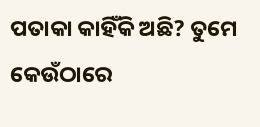ପତାକା କାହିଁକି ଅଛି? ତୁମେ କେଉଁଠାରେ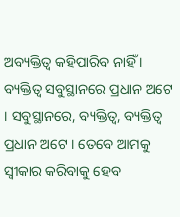ଅବ୍ୟକ୍ତିତ୍ଵ କହିପାରିବ ନାହିଁ । ବ୍ୟକ୍ତିତ୍ଵ ସବୁସ୍ଥାନରେ ପ୍ରଧାନ ଅଟେ । ସବୁସ୍ଥାନରେ, ବ୍ୟକ୍ତିତ୍ଵ, ବ୍ୟକ୍ତିତ୍ଵ ପ୍ରଧାନ ଅଟେ । ତେବେ ଆମକୁ ସ୍ଵୀକାର କରିବାକୁ ହେବ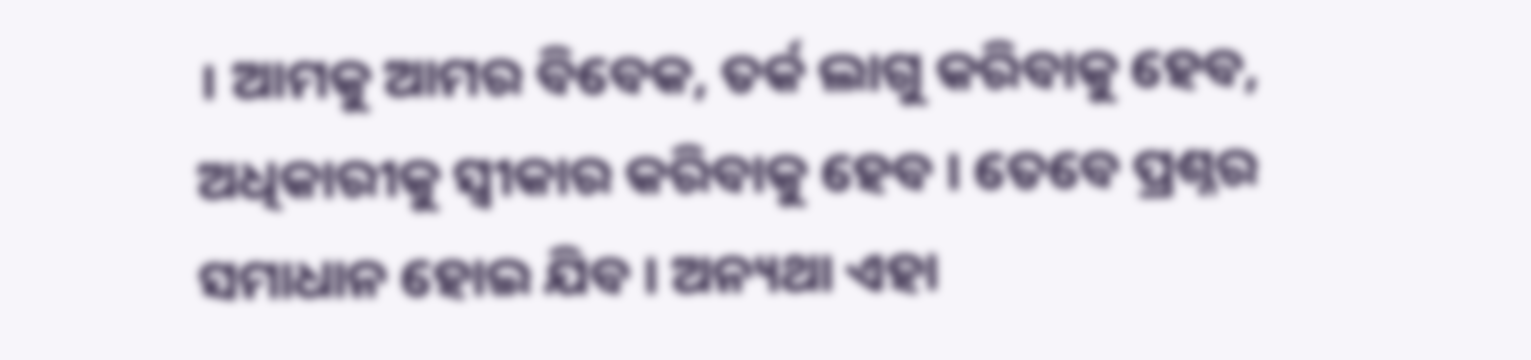। ଆମକୁ ଆମର ବିବେକ, ତର୍କ ଲାଗୁ କରିବାକୁ ହେବ, ଅଧିକାରୀକୁ ସ୍ଵୀକାର କରିବାକୁ ହେବ । ତେବେ ପ୍ରଶ୍ନର ସମାଧାନ ହୋଇ ଯିବ । ଅନ୍ୟଥା ଏହା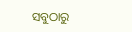ସବୁଠାରୁ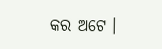କର ଅଟେ ।